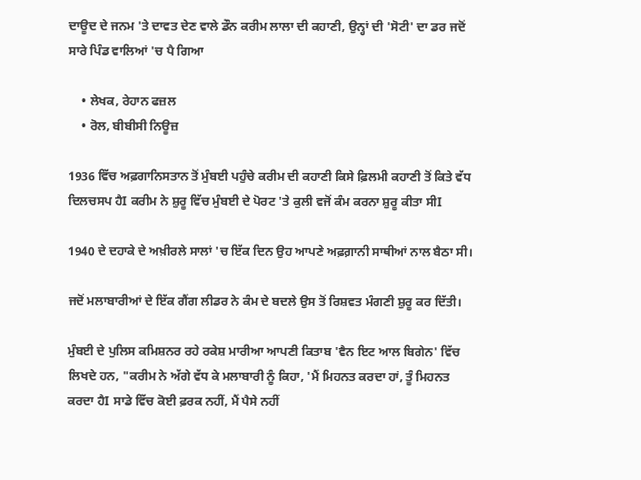ਦਾਊਦ ਦੇ ਜਨਮ 'ਤੇ ਦਾਵਤ ਦੇਣ ਵਾਲੇ ਡੌਨ ਕਰੀਮ ਲਾਲਾ ਦੀ ਕਹਾਣੀ, ਉਨ੍ਹਾਂ ਦੀ 'ਸੋਟੀ' ਦਾ ਡਰ ਜਦੋਂ ਸਾਰੇ ਪਿੰਡ ਵਾਲਿਆਂ 'ਚ ਪੈ ਗਿਆ

    • ਲੇਖਕ, ਰੇਹਾਨ ਫਜ਼ਲ
    • ਰੋਲ, ਬੀਬੀਸੀ ਨਿਊਜ਼

1936 ਵਿੱਚ ਅਫ਼ਗਾਨਿਸਤਾਨ ਤੋਂ ਮੁੰਬਈ ਪਹੁੰਚੇ ਕਰੀਮ ਦੀ ਕਹਾਣੀ ਕਿਸੇ ਫ਼ਿਲਮੀ ਕਹਾਣੀ ਤੋਂ ਕਿਤੇ ਵੱਧ ਦਿਲਚਸਪ ਹੈI ਕਰੀਮ ਨੇ ਸ਼ੁਰੂ ਵਿੱਚ ਮੁੰਬਈ ਦੇ ਪੋਰਟ 'ਤੇ ਕੁਲੀ ਵਜੋਂ ਕੰਮ ਕਰਨਾ ਸ਼ੁਰੂ ਕੀਤਾ ਸੀI

1940 ਦੇ ਦਹਾਕੇ ਦੇ ਅਖ਼ੀਰਲੇ ਸਾਲਾਂ 'ਚ ਇੱਕ ਦਿਨ ਉਹ ਆਪਣੇ ਅਫ਼ਗ਼ਾਨੀ ਸਾਥੀਆਂ ਨਾਲ ਬੈਠਾ ਸੀ।

ਜਦੋਂ ਮਲਾਬਾਰੀਆਂ ਦੇ ਇੱਕ ਗੈਂਗ ਲੀਡਰ ਨੇ ਕੰਮ ਦੇ ਬਦਲੇ ਉਸ ਤੋਂ ਰਿਸ਼ਵਤ ਮੰਗਣੀ ਸ਼ੁਰੂ ਕਰ ਦਿੱਤੀ।

ਮੁੰਬਈ ਦੇ ਪੁਲਿਸ ਕਮਿਸ਼ਨਰ ਰਹੇ ਰਕੇਸ਼ ਮਾਰੀਆ ਆਪਣੀ ਕਿਤਾਬ 'ਵੈਨ ਇਟ ਆਲ ਬਿਗੇਨ' ਵਿੱਚ ਲਿਖਦੇ ਹਨ, "ਕਰੀਮ ਨੇ ਅੱਗੇ ਵੱਧ ਕੇ ਮਲਾਬਾਰੀ ਨੂੰ ਕਿਹਾ, 'ਮੈਂ ਮਿਹਨਤ ਕਰਦਾ ਹਾਂ, ਤੂੰ ਮਿਹਨਤ ਕਰਦਾ ਹੈI ਸਾਡੇ ਵਿੱਚ ਕੋਈ ਫ਼ਰਕ ਨਹੀਂ, ਮੈਂ ਪੈਸੇ ਨਹੀਂ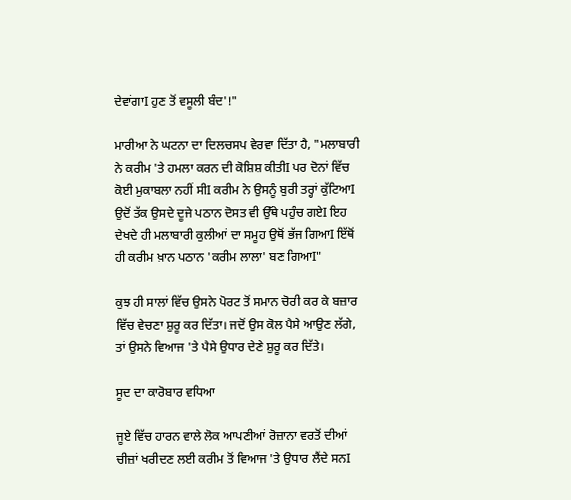ਦੇਵਾਂਗਾI ਹੁਣ ਤੋਂ ਵਸੂਲੀ ਬੰਦ'!"

ਮਾਰੀਆ ਨੇ ਘਟਨਾ ਦਾ ਦਿਲਚਸਪ ਵੇਰਵਾ ਦਿੱਤਾ ਹੈ, "ਮਲਾਬਾਰੀ ਨੇ ਕਰੀਮ 'ਤੇ ਹਮਲਾ ਕਰਨ ਦੀ ਕੋਸ਼ਿਸ਼ ਕੀਤੀI ਪਰ ਦੋਨਾਂ ਵਿੱਚ ਕੋਈ ਮੁਕਾਬਲਾ ਨਹੀਂ ਸੀI ਕਰੀਮ ਨੇ ਉਸਨੂੰ ਬੁਰੀ ਤਰ੍ਹਾਂ ਕੁੱਟਿਆI ਉਦੋਂ ਤੱਕ ਉਸਦੇ ਦੂਜੇ ਪਠਾਨ ਦੋਸਤ ਵੀ ਉੱਥੇ ਪਹੁੰਚ ਗਏI ਇਹ ਦੇਖਦੇ ਹੀ ਮਲਾਬਾਰੀ ਕੁਲੀਆਂ ਦਾ ਸਮੂਹ ਉਥੋਂ ਭੱਜ ਗਿਆI ਇੱਥੋਂ ਹੀ ਕਰੀਮ ਖ਼ਾਨ ਪਠਾਨ 'ਕਰੀਮ ਲਾਲਾ' ਬਣ ਗਿਆI"

ਕੁਝ ਹੀ ਸਾਲਾਂ ਵਿੱਚ ਉਸਨੇ ਪੋਰਟ ਤੋਂ ਸਮਾਨ ਚੋਰੀ ਕਰ ਕੇ ਬਜ਼ਾਰ ਵਿੱਚ ਵੇਚਣਾ ਸ਼ੁਰੂ ਕਰ ਦਿੱਤਾ। ਜਦੋਂ ਉਸ ਕੋਲ ਪੈਸੇ ਆਉਣ ਲੱਗੇ, ਤਾਂ ਉਸਨੇ ਵਿਆਜ 'ਤੇ ਪੈਸੇ ਉਧਾਰ ਦੇਣੇ ਸ਼ੁਰੂ ਕਰ ਦਿੱਤੇ।

ਸੂਦ ਦਾ ਕਾਰੋਬਾਰ ਵਧਿਆ

ਜੂਏ ਵਿੱਚ ਹਾਰਨ ਵਾਲੇ ਲੋਕ ਆਪਣੀਆਂ ਰੋਜ਼ਾਨਾ ਵਰਤੋਂ ਦੀਆਂ ਚੀਜ਼ਾਂ ਖਰੀਦਣ ਲਈ ਕਰੀਮ ਤੋਂ ਵਿਆਜ 'ਤੇ ਉਧਾਰ ਲੈਂਦੇ ਸਨI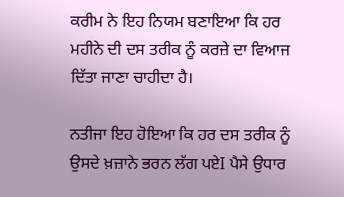ਕਰੀਮ ਨੇ ਇਹ ਨਿਯਮ ਬਣਾਇਆ ਕਿ ਹਰ ਮਹੀਨੇ ਦੀ ਦਸ ਤਰੀਕ ਨੂੰ ਕਰਜ਼ੇ ਦਾ ਵਿਆਜ ਦਿੱਤਾ ਜਾਣਾ ਚਾਹੀਦਾ ਹੈ।

ਨਤੀਜਾ ਇਹ ਹੋਇਆ ਕਿ ਹਰ ਦਸ ਤਰੀਕ ਨੂੰ ਉਸਦੇ ਖ਼ਜ਼ਾਨੇ ਭਰਨ ਲੱਗ ਪਏI ਪੈਸੇ ਉਧਾਰ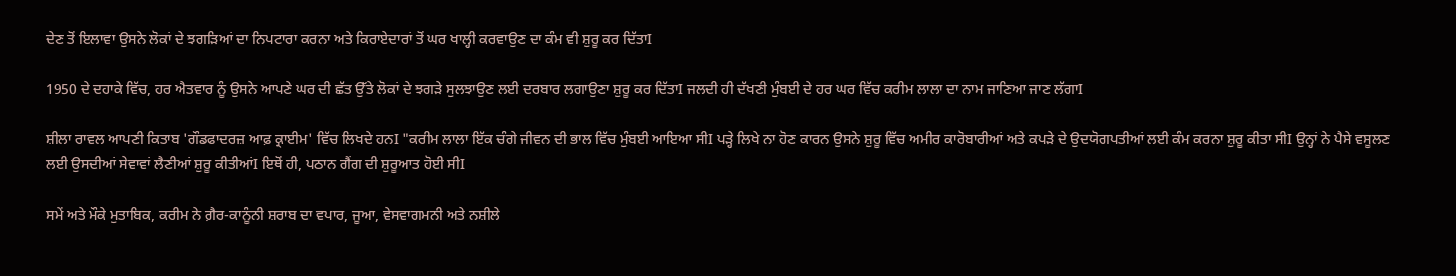ਦੇਣ ਤੋਂ ਇਲਾਵਾ ਉਸਨੇ ਲੋਕਾਂ ਦੇ ਝਗੜਿਆਂ ਦਾ ਨਿਪਟਾਰਾ ਕਰਨਾ ਅਤੇ ਕਿਰਾਏਦਾਰਾਂ ਤੋਂ ਘਰ ਖਾਲ੍ਹੀ ਕਰਵਾਉਣ ਦਾ ਕੰਮ ਵੀ ਸ਼ੁਰੂ ਕਰ ਦਿੱਤਾI

1950 ਦੇ ਦਹਾਕੇ ਵਿੱਚ, ਹਰ ਐਤਵਾਰ ਨੂੰ ਉਸਨੇ ਆਪਣੇ ਘਰ ਦੀ ਛੱਤ ਉੱਤੇ ਲੋਕਾਂ ਦੇ ਝਗੜੇ ਸੁਲਝਾਉਣ ਲਈ ਦਰਬਾਰ ਲਗਾਉਣਾ ਸ਼ੁਰੂ ਕਰ ਦਿੱਤਾI ਜਲਦੀ ਹੀ ਦੱਖਣੀ ਮੁੰਬਈ ਦੇ ਹਰ ਘਰ ਵਿੱਚ ਕਰੀਮ ਲਾਲਾ ਦਾ ਨਾਮ ਜਾਣਿਆ ਜਾਣ ਲੱਗਾI

ਸ਼ੀਲਾ ਰਾਵਲ ਆਪਣੀ ਕਿਤਾਬ 'ਗੌਡਫਾਦਰਜ਼ ਆਫ਼ ਕ੍ਰਾਈਮ' ਵਿੱਚ ਲਿਖਦੇ ਹਨI "ਕਰੀਮ ਲਾਲਾ ਇੱਕ ਚੰਗੇ ਜੀਵਨ ਦੀ ਭਾਲ ਵਿੱਚ ਮੁੰਬਈ ਆਇਆ ਸੀI ਪੜ੍ਹੇ ਲਿਖੇ ਨਾ ਹੋਣ ਕਾਰਨ ਉਸਨੇ ਸ਼ੁਰੂ ਵਿੱਚ ਅਮੀਰ ਕਾਰੋਬਾਰੀਆਂ ਅਤੇ ਕਪੜੇ ਦੇ ਉਦਯੋਗਪਤੀਆਂ ਲਈ ਕੰਮ ਕਰਨਾ ਸ਼ੁਰੂ ਕੀਤਾ ਸੀI ਉਨ੍ਹਾਂ ਨੇ ਪੈਸੇ ਵਸੂਲਣ ਲਈ ਉਸਦੀਆਂ ਸੇਵਾਵਾਂ ਲੈਣੀਆਂ ਸ਼ੁਰੂ ਕੀਤੀਆਂI ਇਥੋਂ ਹੀ, ਪਠਾਨ ਗੈਂਗ ਦੀ ਸ਼ੁਰੂਆਤ ਹੋਈ ਸੀI

ਸਮੇਂ ਅਤੇ ਮੌਕੇ ਮੁਤਾਬਿਕ, ਕਰੀਮ ਨੇ ਗ਼ੈਰ-ਕਾਨੂੰਨੀ ਸ਼ਰਾਬ ਦਾ ਵਪਾਰ, ਜੂਆ, ਵੇਸਵਾਗਮਨੀ ਅਤੇ ਨਸ਼ੀਲੇ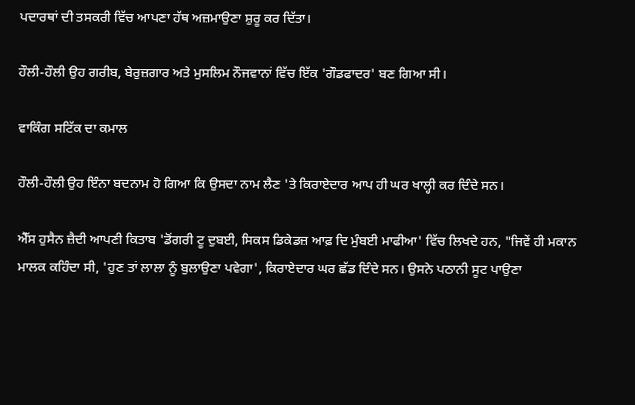ਪਦਾਰਥਾਂ ਦੀ ਤਸਕਰੀ ਵਿੱਚ ਆਪਣਾ ਹੱਥ ਅਜ਼ਮਾਉਣਾ ਸ਼ੁਰੂ ਕਰ ਦਿੱਤਾ।

ਹੌਲੀ-ਹੌਲੀ ਉਹ ਗਰੀਬ, ਬੇਰੁਜ਼ਗਾਰ ਅਤੇ ਮੁਸਲਿਮ ਨੌਜਵਾਨਾਂ ਵਿੱਚ ਇੱਕ 'ਗੌਡਫਾਦਰ' ਬਣ ਗਿਆ ਸੀ।

ਵਾਕਿੰਗ ਸਟਿੱਕ ਦਾ ਕਮਾਲ

ਹੌਲੀ-ਹੌਲੀ ਉਹ ਇੰਨਾ ਬਦਨਾਮ ਹੋ ਗਿਆ ਕਿ ਉਸਦਾ ਨਾਮ ਲੈਣ 'ਤੇ ਕਿਰਾਏਦਾਰ ਆਪ ਹੀ ਘਰ ਖਾਲ੍ਹੀ ਕਰ ਦਿੰਦੇ ਸਨ।

ਐੱਸ ਹੁਸੈਨ ਜ਼ੈਦੀ ਆਪਣੀ ਕਿਤਾਬ 'ਡੋਂਗਰੀ ਟੂ ਦੁਬਈ, ਸਿਕਸ ਡਿਕੇਡਜ਼ ਆਫ਼ ਦਿ ਮੁੰਬਈ ਮਾਫੀਆ' ਵਿੱਚ ਲਿਖਦੇ ਹਨ, "ਜਿਵੇਂ ਹੀ ਮਕਾਨ ਮਾਲਕ ਕਹਿੰਦਾ ਸੀ, 'ਹੁਣ ਤਾਂ ਲਾਲਾ ਨੂੰ ਬੁਲਾਉਣਾ ਪਵੇਗਾ', ਕਿਰਾਏਦਾਰ ਘਰ ਛੱਡ ਦਿੰਦੇ ਸਨ। ਉਸਨੇ ਪਠਾਨੀ ਸੂਟ ਪਾਉਣਾ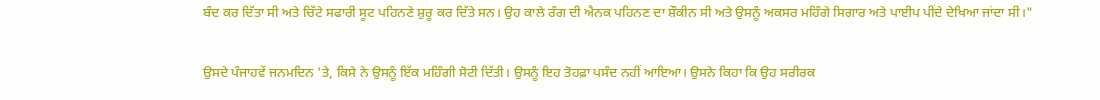ਬੰਦ ਕਰ ਦਿੱਤਾ ਸੀ ਅਤੇ ਚਿੱਟੇ ਸਫਾਰੀ ਸੂਟ ਪਹਿਨਣੇ ਸ਼ੁਰੂ ਕਰ ਦਿੱਤੇ ਸਨ। ਉਹ ਕਾਲੇ ਰੰਗ ਦੀ ਐਨਕ ਪਹਿਨਣ ਦਾ ਸ਼ੌਕੀਨ ਸੀ ਅਤੇ ਉਸਨੂੰ ਅਕਸਰ ਮਹਿੰਗੇ ਸਿਗਾਰ ਅਤੇ ਪਾਈਪ ਪੀਂਦੇ ਦੇਖਿਆ ਜਾਂਦਾ ਸੀ।"

ਉਸਦੇ ਪੰਜਾਹਵੇਂ ਜਨਮਦਿਨ 'ਤੇ, ਕਿਸੇ ਨੇ ਉਸਨੂੰ ਇੱਕ ਮਹਿੰਗੀ ਸੋਟੀ ਦਿੱਤੀ। ਉਸਨੂੰ ਇਹ ਤੋਹਫ਼ਾ ਪਸੰਦ ਨਹੀਂ ਆਇਆ। ਉਸਨੇ ਕਿਹਾ ਕਿ ਉਹ ਸਰੀਰਕ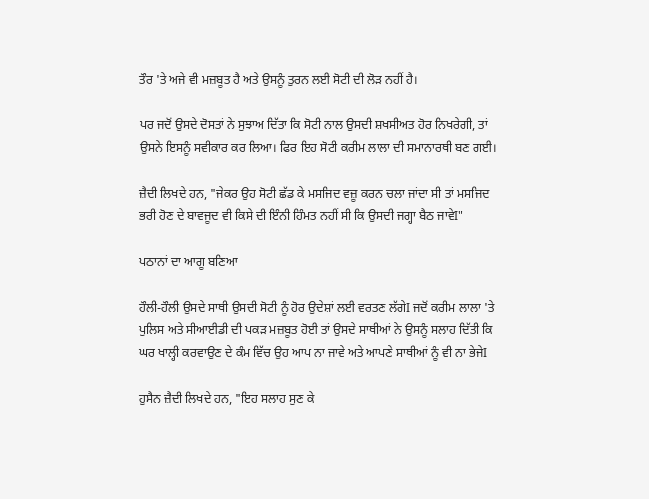ਤੌਰ 'ਤੇ ਅਜੇ ਵੀ ਮਜ਼ਬੂਤ ਹੈ ਅਤੇ ਉਸਨੂੰ ਤੁਰਨ ਲਈ ਸੋਟੀ ਦੀ ਲੋੜ ਨਹੀਂ ਹੈ।

ਪਰ ਜਦੋਂ ਉਸਦੇ ਦੋਸਤਾਂ ਨੇ ਸੁਝਾਅ ਦਿੱਤਾ ਕਿ ਸੋਟੀ ਨਾਲ ਉਸਦੀ ਸ਼ਖਸੀਅਤ ਹੋਰ ਨਿਖਰੇਗੀ, ਤਾਂ ਉਸਨੇ ਇਸਨੂੰ ਸਵੀਕਾਰ ਕਰ ਲਿਆ। ਫਿਰ ਇਹ ਸੋਟੀ ਕਰੀਮ ਲਾਲਾ ਦੀ ਸਮਾਨਾਰਥੀ ਬਣ ਗਈ।

ਜ਼ੈਦੀ ਲਿਖਦੇ ਹਨ, "ਜੇਕਰ ਉਹ ਸੋਟੀ ਛੱਡ ਕੇ ਮਸਜਿਦ ਵਜ਼ੂ ਕਰਨ ਚਲਾ ਜਾਂਦਾ ਸੀ ਤਾਂ ਮਸਜਿਦ ਭਰੀ ਹੋਣ ਦੇ ਬਾਵਜੂਦ ਵੀ ਕਿਸੇ ਦੀ ਇੰਨੀ ਹਿੰਮਤ ਨਹੀਂ ਸੀ ਕਿ ਉਸਦੀ ਜਗ੍ਹਾ ਬੈਠ ਜਾਵੇI"

ਪਠਾਨਾਂ ਦਾ ਆਗੂ ਬਣਿਆ

ਹੌਲੀ-ਹੌਲੀ ਉਸਦੇ ਸਾਥੀ ਉਸਦੀ ਸੋਟੀ ਨੂੰ ਹੋਰ ਉਦੇਸ਼ਾਂ ਲਈ ਵਰਤਣ ਲੱਗੇI ਜਦੋਂ ਕਰੀਮ ਲਾਲਾ 'ਤੇ ਪੁਲਿਸ ਅਤੇ ਸੀਆਈਡੀ ਦੀ ਪਕੜ ਮਜ਼ਬੂਤ ਹੋਈ ਤਾਂ ਉਸਦੇ ਸਾਥੀਆਂ ਨੇ ਉਸਨੂੰ ਸਲਾਹ ਦਿੱਤੀ ਕਿ ਘਰ ਖਾਲ੍ਹੀ ਕਰਵਾਉਣ ਦੇ ਕੰਮ ਵਿੱਚ ਉਹ ਆਪ ਨਾ ਜਾਵੇ ਅਤੇ ਆਪਣੇ ਸਾਥੀਆਂ ਨੂੰ ਵੀ ਨਾ ਭੇਜੇI

ਹੁਸੈਨ ਜ਼ੈਦੀ ਲਿਖਦੇ ਹਨ, "ਇਹ ਸਲਾਹ ਸੁਣ ਕੇ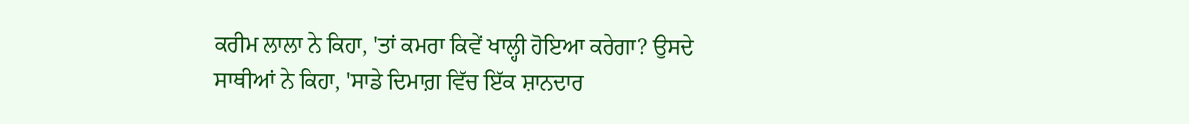ਕਰੀਮ ਲਾਲਾ ਨੇ ਕਿਹਾ, 'ਤਾਂ ਕਮਰਾ ਕਿਵੇਂ ਖਾਲ੍ਹੀ ਹੋਇਆ ਕਰੇਗਾ? ਉਸਦੇ ਸਾਥੀਆਂ ਨੇ ਕਿਹਾ, 'ਸਾਡੇ ਦਿਮਾਗ਼ ਵਿੱਚ ਇੱਕ ਸ਼ਾਨਦਾਰ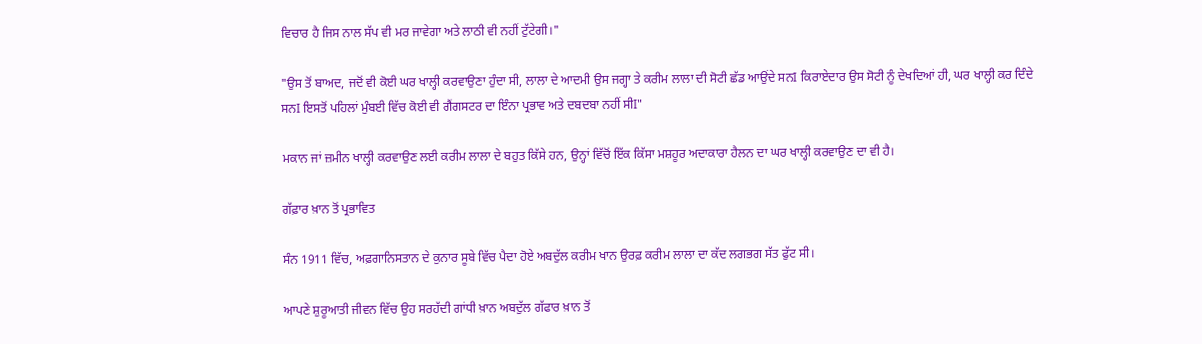ਵਿਚਾਰ ਹੈ ਜਿਸ ਨਾਲ ਸੱਪ ਵੀ ਮਰ ਜਾਵੇਗਾ ਅਤੇ ਲਾਠੀ ਵੀ ਨਹੀਂ ਟੁੱਟੇਗੀ।"

"ਉਸ ਤੋਂ ਬਾਅਦ, ਜਦੋਂ ਵੀ ਕੋਈ ਘਰ ਖਾਲ੍ਹੀ ਕਰਵਾਉਣਾ ਹੁੰਦਾ ਸੀ, ਲਾਲਾ ਦੇ ਆਦਮੀ ਉਸ ਜਗ੍ਹਾ ਤੇ ਕਰੀਮ ਲਾਲਾ ਦੀ ਸੋਟੀ ਛੱਡ ਆਉਂਦੇ ਸਨI ਕਿਰਾਏਦਾਰ ਉਸ ਸੋਟੀ ਨੂੰ ਦੇਖਦਿਆਂ ਹੀ, ਘਰ ਖਾਲ੍ਹੀ ਕਰ ਦਿੰਦੇ ਸਨI ਇਸਤੋਂ ਪਹਿਲਾਂ ਮੁੰਬਈ ਵਿੱਚ ਕੋਈ ਵੀ ਗੈਂਗਸਟਰ ਦਾ ਇੰਨਾ ਪ੍ਰਭਾਵ ਅਤੇ ਦਬਦਬਾ ਨਹੀਂ ਸੀI"

ਮਕਾਨ ਜਾਂ ਜ਼ਮੀਨ ਖਾਲ੍ਹੀ ਕਰਵਾਉਣ ਲਈ ਕਰੀਮ ਲਾਲਾ ਦੇ ਬਹੁਤ ਕਿੱਸੇ ਹਨ, ਉਨ੍ਹਾਂ ਵਿੱਚੋਂ ਇੱਕ ਕਿੱਸਾ ਮਸ਼ਹੂਰ ਅਦਾਕਾਰਾ ਹੈਲਨ ਦਾ ਘਰ ਖਾਲ੍ਹੀ ਕਰਵਾਉਣ ਦਾ ਵੀ ਹੈ।

ਗੱਫ਼ਾਰ ਖ਼ਾਨ ਤੋਂ ਪ੍ਰਭਾਵਿਤ

ਸੰਨ 1911 ਵਿੱਚ, ਅਫ਼ਗਾਨਿਸਤਾਨ ਦੇ ਕੁਨਾਰ ਸੂਬੇ ਵਿੱਚ ਪੈਦਾ ਹੋਏ ਅਬਦੁੱਲ ਕਰੀਮ ਖਾਨ ਉਰਫ਼ ਕਰੀਮ ਲਾਲਾ ਦਾ ਕੱਦ ਲਗਭਗ ਸੱਤ ਫੁੱਟ ਸੀ।

ਆਪਣੇ ਸ਼ੁਰੂਆਤੀ ਜੀਵਨ ਵਿੱਚ ਉਹ ਸਰਹੱਦੀ ਗਾਂਧੀ ਖ਼ਾਨ ਅਬਦੁੱਲ ਗੱਫਾਰ ਖ਼ਾਨ ਤੋਂ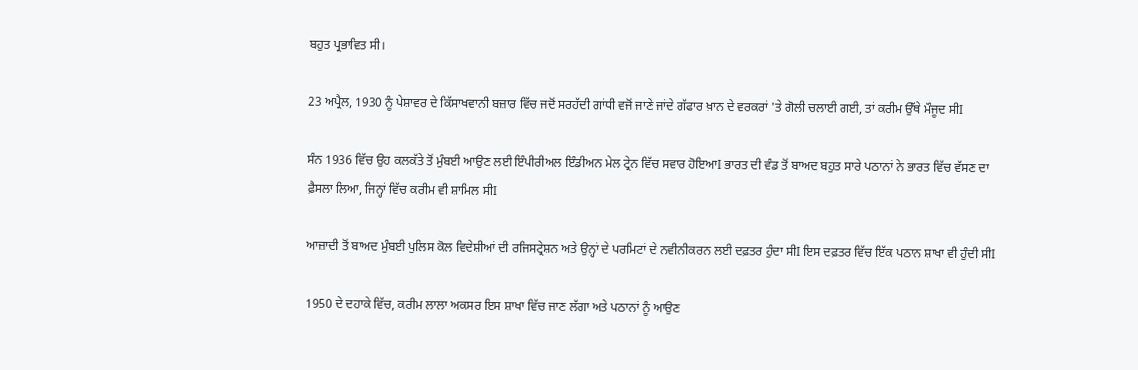ਬਹੁਤ ਪ੍ਰਭਾਵਿਤ ਸੀ।

23 ਅਪ੍ਰੈਲ, 1930 ਨੂੰ ਪੇਸ਼ਾਵਰ ਦੇ ਕਿੱਸਾਖਵਾਨੀ ਬਜ਼ਾਰ ਵਿੱਚ ਜਦੋਂ ਸਰਹੱਦੀ ਗਾਂਧੀ ਵਜੋਂ ਜਾਣੇ ਜਾਂਦੇ ਗੱਫਾਰ ਖ਼ਾਨ ਦੇ ਵਰਕਰਾਂ 'ਤੇ ਗੋਲੀ ਚਲਾਈ ਗਈ, ਤਾਂ ਕਰੀਮ ਉੱਥੇ ਮੌਜੂਦ ਸੀI

ਸੰਨ 1936 ਵਿੱਚ ਉਹ ਕਲਕੱਤੇ ਤੋਂ ਮੁੰਬਈ ਆਉਣ ਲਈ ਇੰਪੀਰੀਅਲ ਇੰਡੀਅਨ ਮੇਲ ਟ੍ਰੇਨ ਵਿੱਚ ਸਵਾਰ ਹੋਇਆI ਭਾਰਤ ਦੀ ਵੰਡ ਤੋਂ ਬਾਅਦ ਬਹੁਤ ਸਾਰੇ ਪਠਾਨਾਂ ਨੇ ਭਾਰਤ ਵਿੱਚ ਵੱਸਣ ਦਾ ਫ਼ੈਸਲਾ ਲਿਆ, ਜਿਨ੍ਹਾਂ ਵਿੱਚ ਕਰੀਮ ਵੀ ਸ਼ਾਮਿਲ ਸੀI

ਆਜ਼ਾਦੀ ਤੋਂ ਬਾਅਦ ਮੁੰਬਈ ਪੁਲਿਸ ਕੋਲ ਵਿਦੇਸ਼ੀਆਂ ਦੀ ਰਜਿਸਟ੍ਰੇਸ਼ਨ ਅਤੇ ਉਨ੍ਹਾਂ ਦੇ ਪਰਮਿਟਾਂ ਦੇ ਨਵੀਨੀਕਰਨ ਲਈ ਦਫ਼ਤਰ ਹੁੰਦਾ ਸੀI ਇਸ ਦਫ਼ਤਰ ਵਿੱਚ ਇੱਕ ਪਠਾਨ ਸ਼ਾਖਾ ਵੀ ਹੁੰਦੀ ਸੀI

1950 ਦੇ ਦਹਾਕੇ ਵਿੱਚ, ਕਰੀਮ ਲਾਲਾ ਅਕਸਰ ਇਸ ਸ਼ਾਖਾ ਵਿੱਚ ਜਾਣ ਲੱਗਾ ਅਤੇ ਪਠਾਨਾਂ ਨੂੰ ਆਉਣ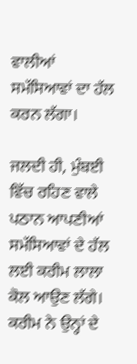ਵਾਲੀਆਂ ਸਮੱਸਿਆਵਾਂ ਦਾ ਹੱਲ ਕਰਨ ਲੱਗਾ।

ਜਲਦੀ ਹੀ, ਮੁੰਬਈ ਵਿੱਚ ਰਹਿਣ ਵਾਲੇ ਪਠਾਨ ਆਪਣੀਆਂ ਸਮੱਸਿਆਵਾਂ ਦੇ ਹੱਲ ਲਈ ਕਰੀਮ ਲਾਲਾ ਕੋਲ ਆਉਣ ਲੱਗੇ। ਕਰੀਮ ਨੇ ਉਨ੍ਹਾਂ ਦੇ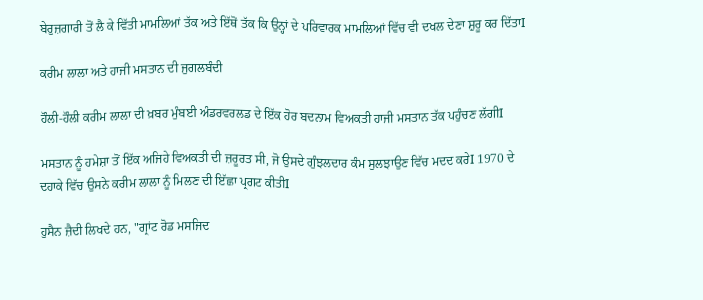ਬੇਰੁਜ਼ਗਾਰੀ ਤੋਂ ਲੈ ਕੇ ਵਿੱਤੀ ਮਾਮਲਿਆਂ ਤੱਕ ਅਤੇ ਇੱਥੋਂ ਤੱਕ ਕਿ ਉਨ੍ਹਾਂ ਦੇ ਪਰਿਵਾਰਕ ਮਾਮਲਿਆਂ ਵਿੱਚ ਵੀ ਦਖਲ ਦੇਣਾ ਸ਼ੁਰੂ ਕਰ ਦਿੱਤਾI

ਕਰੀਮ ਲਾਲਾ ਅਤੇ ਹਾਜੀ ਮਸਤਾਨ ਦੀ ਜੁਗਲਬੰਦੀ

ਹੌਲੀ-ਹੌਲੀ ਕਰੀਮ ਲਾਲਾ ਦੀ ਖ਼ਬਰ ਮੁੰਬਈ ਅੰਡਰਵਰਲਡ ਦੇ ਇੱਕ ਹੋਰ ਬਦਨਾਮ ਵਿਅਕਤੀ ਹਾਜੀ ਮਸਤਾਨ ਤੱਕ ਪਹੁੰਚਣ ਲੱਗੀI

ਮਸਤਾਨ ਨੂੰ ਹਮੇਸ਼ਾ ਤੋਂ ਇੱਕ ਅਜਿਹੇ ਵਿਅਕਤੀ ਦੀ ਜ਼ਰੂਰਤ ਸੀ, ਜੋ ਉਸਦੇ ਗੁੰਝਲਦਾਰ ਕੰਮ ਸੁਲਝਾਉਣ ਵਿੱਚ ਮਦਦ ਕਰੇI 1970 ਦੇ ਦਹਾਕੇ ਵਿੱਚ ਉਸਨੇ ਕਰੀਮ ਲਾਲਾ ਨੂੰ ਮਿਲਣ ਦੀ ਇੱਛਾ ਪ੍ਰਗਟ ਕੀਤੀI

ਹੁਸੈਨ ਜ਼ੈਦੀ ਲਿਖਦੇ ਹਨ, "ਗ੍ਰਾਂਟ ਰੋਡ ਮਸਜਿਦ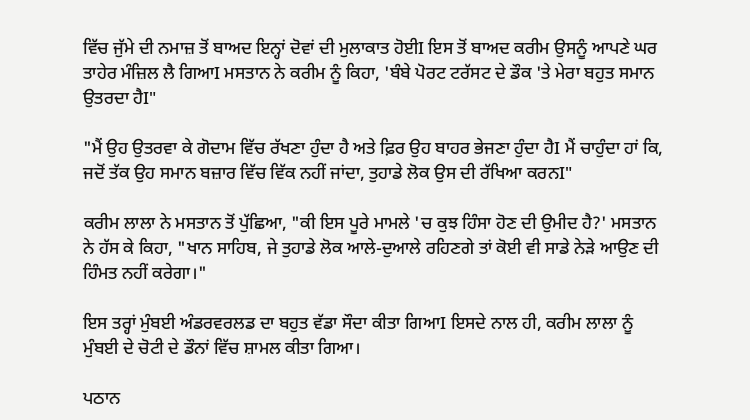ਵਿੱਚ ਜੁੱਮੇ ਦੀ ਨਮਾਜ਼ ਤੋਂ ਬਾਅਦ ਇਨ੍ਹਾਂ ਦੋਵਾਂ ਦੀ ਮੁਲਾਕਾਤ ਹੋਈI ਇਸ ਤੋਂ ਬਾਅਦ ਕਰੀਮ ਉਸਨੂੰ ਆਪਣੇ ਘਰ ਤਾਹੇਰ ਮੰਜ਼ਿਲ ਲੈ ਗਿਆI ਮਸਤਾਨ ਨੇ ਕਰੀਮ ਨੂੰ ਕਿਹਾ, 'ਬੰਬੇ ਪੋਰਟ ਟਰੱਸਟ ਦੇ ਡੌਕ 'ਤੇ ਮੇਰਾ ਬਹੁਤ ਸਮਾਨ ਉਤਰਦਾ ਹੈI"

"ਮੈਂ ਉਹ ਉਤਰਵਾ ਕੇ ਗੋਦਾਮ ਵਿੱਚ ਰੱਖਣਾ ਹੁੰਦਾ ਹੈ ਅਤੇ ਫ਼ਿਰ ਉਹ ਬਾਹਰ ਭੇਜਣਾ ਹੁੰਦਾ ਹੈI ਮੈਂ ਚਾਹੁੰਦਾ ਹਾਂ ਕਿ, ਜਦੋਂ ਤੱਕ ਉਹ ਸਮਾਨ ਬਜ਼ਾਰ ਵਿੱਚ ਵਿੱਕ ਨਹੀਂ ਜਾਂਦਾ, ਤੁਹਾਡੇ ਲੋਕ ਉਸ ਦੀ ਰੱਖਿਆ ਕਰਨI"

ਕਰੀਮ ਲਾਲਾ ਨੇ ਮਸਤਾਨ ਤੋਂ ਪੁੱਛਿਆ, "ਕੀ ਇਸ ਪੂਰੇ ਮਾਮਲੇ 'ਚ ਕੁਝ ਹਿੰਸਾ ਹੋਣ ਦੀ ਉਮੀਦ ਹੈ?' ਮਸਤਾਨ ਨੇ ਹੱਸ ਕੇ ਕਿਹਾ, "ਖਾਨ ਸਾਹਿਬ, ਜੇ ਤੁਹਾਡੇ ਲੋਕ ਆਲੇ-ਦੁਆਲੇ ਰਹਿਣਗੇ ਤਾਂ ਕੋਈ ਵੀ ਸਾਡੇ ਨੇੜੇ ਆਉਣ ਦੀ ਹਿੰਮਤ ਨਹੀਂ ਕਰੇਗਾ।"

ਇਸ ਤਰ੍ਹਾਂ ਮੁੰਬਈ ਅੰਡਰਵਰਲਡ ਦਾ ਬਹੁਤ ਵੱਡਾ ਸੌਦਾ ਕੀਤਾ ਗਿਆI ਇਸਦੇ ਨਾਲ ਹੀ, ਕਰੀਮ ਲਾਲਾ ਨੂੰ ਮੁੰਬਈ ਦੇ ਚੋਟੀ ਦੇ ਡੌਨਾਂ ਵਿੱਚ ਸ਼ਾਮਲ ਕੀਤਾ ਗਿਆ।

ਪਠਾਨ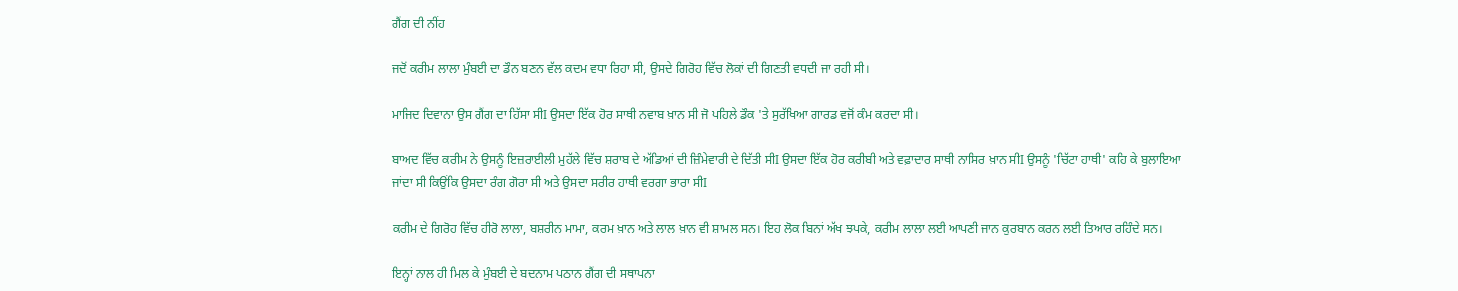ਗੈਂਗ ਦੀ ਨੀਂਹ

ਜਦੋਂ ਕਰੀਮ ਲਾਲਾ ਮੁੰਬਈ ਦਾ ਡੌਨ ਬਣਨ ਵੱਲ ਕਦਮ ਵਧਾ ਰਿਹਾ ਸੀ, ਉਸਦੇ ਗਿਰੋਹ ਵਿੱਚ ਲੋਕਾਂ ਦੀ ਗਿਣਤੀ ਵਧਦੀ ਜਾ ਰਹੀ ਸੀ।

ਮਾਜਿਦ ਦਿਵਾਨਾ ਉਸ ਗੈਂਗ ਦਾ ਹਿੱਸਾ ਸੀI ਉਸਦਾ ਇੱਕ ਹੋਰ ਸਾਥੀ ਨਵਾਬ ਖ਼ਾਨ ਸੀ ਜੋ ਪਹਿਲੇ ਡੌਕ 'ਤੇ ਸੁਰੱਖਿਆ ਗਾਰਡ ਵਜੋਂ ਕੰਮ ਕਰਦਾ ਸੀ।

ਬਾਅਦ ਵਿੱਚ ਕਰੀਮ ਨੇ ਉਸਨੂੰ ਇਜ਼ਰਾਈਲੀ ਮੁਹੱਲੇ ਵਿੱਚ ਸ਼ਰਾਬ ਦੇ ਅੱਡਿਆਂ ਦੀ ਜ਼ਿੰਮੇਵਾਰੀ ਦੇ ਦਿੱਤੀ ਸੀI ਉਸਦਾ ਇੱਕ ਹੋਰ ਕਰੀਬੀ ਅਤੇ ਵਫ਼ਾਦਾਰ ਸਾਥੀ ਨਾਸਿਰ ਖ਼ਾਨ ਸੀI ਉਸਨੂੰ 'ਚਿੱਟਾ ਹਾਥੀ' ਕਹਿ ਕੇ ਬੁਲਾਇਆ ਜਾਂਦਾ ਸੀ ਕਿਉਂਕਿ ਉਸਦਾ ਰੰਗ ਗੋਰਾ ਸੀ ਅਤੇ ਉਸਦਾ ਸਰੀਰ ਹਾਥੀ ਵਰਗਾ ਭਾਰਾ ਸੀI

ਕਰੀਮ ਦੇ ਗਿਰੋਹ ਵਿੱਚ ਹੀਰੋ ਲਾਲਾ, ਬਸ਼ਰੀਨ ਮਾਮਾ, ਕਰਮ ਖ਼ਾਨ ਅਤੇ ਲਾਲ ਖ਼ਾਨ ਵੀ ਸ਼ਾਮਲ ਸਨ। ਇਹ ਲੋਕ ਬਿਨਾਂ ਅੱਖ ਝਪਕੇ, ਕਰੀਮ ਲਾਲਾ ਲਈ ਆਪਣੀ ਜਾਨ ਕੁਰਬਾਨ ਕਰਨ ਲਈ ਤਿਆਰ ਰਹਿੰਦੇ ਸਨ।

ਇਨ੍ਹਾਂ ਨਾਲ ਹੀ ਮਿਲ ਕੇ ਮੁੰਬਈ ਦੇ ਬਦਨਾਮ ਪਠਾਨ ਗੈਂਗ ਦੀ ਸਥਾਪਨਾ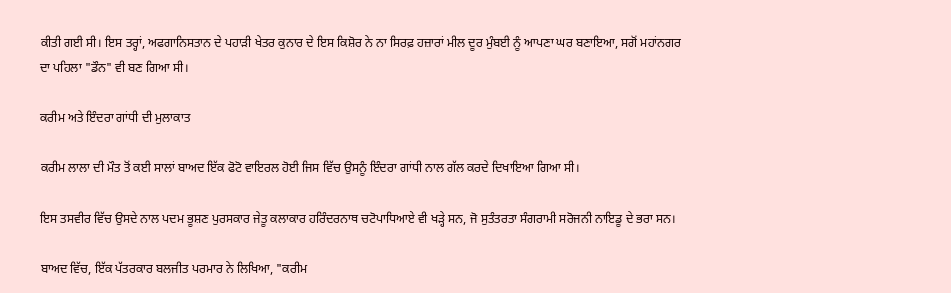ਕੀਤੀ ਗਈ ਸੀ। ਇਸ ਤਰ੍ਹਾਂ, ਅਫਗਾਨਿਸਤਾਨ ਦੇ ਪਹਾੜੀ ਖੇਤਰ ਕੁਨਾਰ ਦੇ ਇਸ ਕਿਸ਼ੋਰ ਨੇ ਨਾ ਸਿਰਫ਼ ਹਜ਼ਾਰਾਂ ਮੀਲ ਦੂਰ ਮੁੰਬਈ ਨੂੰ ਆਪਣਾ ਘਰ ਬਣਾਇਆ, ਸਗੋਂ ਮਹਾਂਨਗਰ ਦਾ ਪਹਿਲਾ "ਡੌਨ" ਵੀ ਬਣ ਗਿਆ ਸੀ।

ਕਰੀਮ ਅਤੇ ਇੰਦਰਾ ਗਾਂਧੀ ਦੀ ਮੁਲਾਕਾਤ

ਕਰੀਮ ਲਾਲਾ ਦੀ ਮੌਤ ਤੋਂ ਕਈ ਸਾਲਾਂ ਬਾਅਦ ਇੱਕ ਫੋਟੋ ਵਾਇਰਲ ਹੋਈ ਜਿਸ ਵਿੱਚ ਉਸਨੂੰ ਇੰਦਰਾ ਗਾਂਧੀ ਨਾਲ ਗੱਲ ਕਰਦੇ ਦਿਖਾਇਆ ਗਿਆ ਸੀ।

ਇਸ ਤਸਵੀਰ ਵਿੱਚ ਉਸਦੇ ਨਾਲ ਪਦਮ ਭੂਸ਼ਣ ਪੁਰਸਕਾਰ ਜੇਤੂ ਕਲਾਕਾਰ ਹਰਿੰਦਰਨਾਥ ਚਟੋਪਾਧਿਆਏ ਵੀ ਖੜ੍ਹੇ ਸਨ, ਜੋ ਸੁਤੰਤਰਤਾ ਸੰਗਰਾਮੀ ਸਰੋਜਨੀ ਨਾਇਡੂ ਦੇ ਭਰਾ ਸਨ।

ਬਾਅਦ ਵਿੱਚ, ਇੱਕ ਪੱਤਰਕਾਰ ਬਲਜੀਤ ਪਰਮਾਰ ਨੇ ਲਿਖਿਆ, "ਕਰੀਮ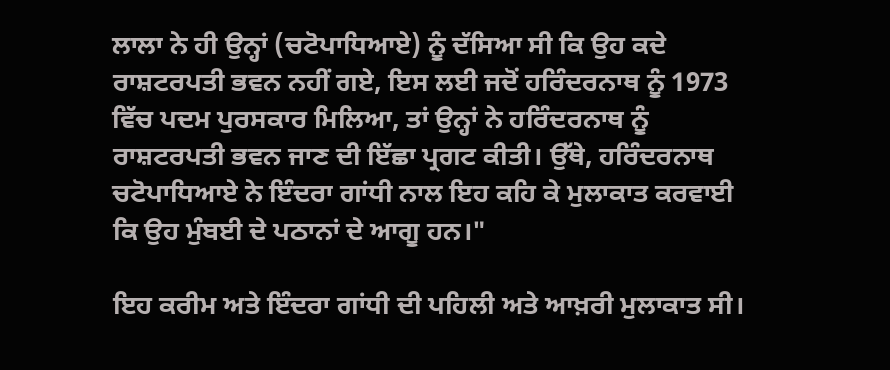ਲਾਲਾ ਨੇ ਹੀ ਉਨ੍ਹਾਂ (ਚਟੋਪਾਧਿਆਏ) ਨੂੰ ਦੱਸਿਆ ਸੀ ਕਿ ਉਹ ਕਦੇ ਰਾਸ਼ਟਰਪਤੀ ਭਵਨ ਨਹੀਂ ਗਏ, ਇਸ ਲਈ ਜਦੋਂ ਹਰਿੰਦਰਨਾਥ ਨੂੰ 1973 ਵਿੱਚ ਪਦਮ ਪੁਰਸਕਾਰ ਮਿਲਿਆ, ਤਾਂ ਉਨ੍ਹਾਂ ਨੇ ਹਰਿੰਦਰਨਾਥ ਨੂੰ ਰਾਸ਼ਟਰਪਤੀ ਭਵਨ ਜਾਣ ਦੀ ਇੱਛਾ ਪ੍ਰਗਟ ਕੀਤੀ। ਉੱਥੇ, ਹਰਿੰਦਰਨਾਥ ਚਟੋਪਾਧਿਆਏ ਨੇ ਇੰਦਰਾ ਗਾਂਧੀ ਨਾਲ ਇਹ ਕਹਿ ਕੇ ਮੁਲਾਕਾਤ ਕਰਵਾਈ ਕਿ ਉਹ ਮੁੰਬਈ ਦੇ ਪਠਾਨਾਂ ਦੇ ਆਗੂ ਹਨ।"

ਇਹ ਕਰੀਮ ਅਤੇ ਇੰਦਰਾ ਗਾਂਧੀ ਦੀ ਪਹਿਲੀ ਅਤੇ ਆਖ਼ਰੀ ਮੁਲਾਕਾਤ ਸੀ।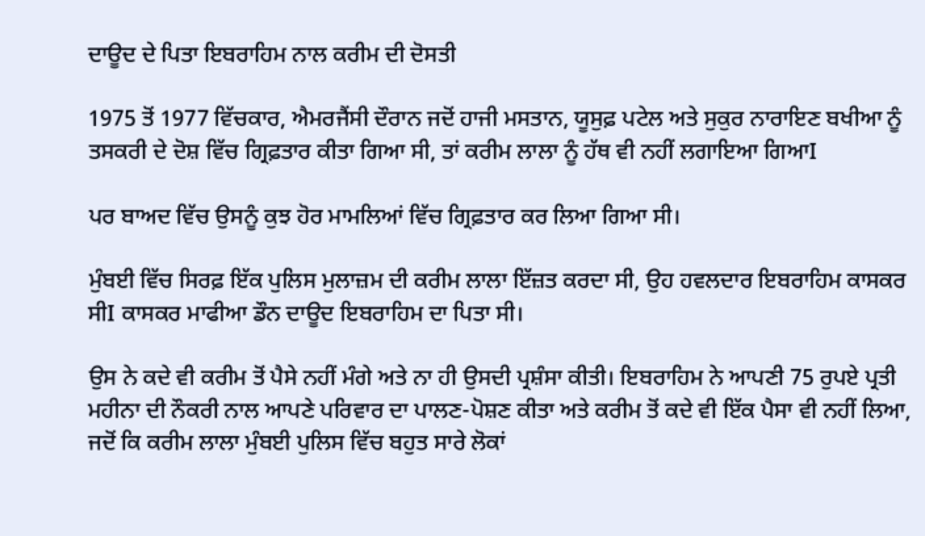ਦਾਊਦ ਦੇ ਪਿਤਾ ਇਬਰਾਹਿਮ ਨਾਲ ਕਰੀਮ ਦੀ ਦੋਸਤੀ

1975 ਤੋਂ 1977 ਵਿੱਚਕਾਰ, ਐਮਰਜੈਂਸੀ ਦੌਰਾਨ ਜਦੋਂ ਹਾਜੀ ਮਸਤਾਨ, ਯੂਸੁਫ਼ ਪਟੇਲ ਅਤੇ ਸੁਕੁਰ ਨਾਰਾਇਣ ਬਖੀਆ ਨੂੰ ਤਸਕਰੀ ਦੇ ਦੋਸ਼ ਵਿੱਚ ਗ੍ਰਿਫ਼ਤਾਰ ਕੀਤਾ ਗਿਆ ਸੀ, ਤਾਂ ਕਰੀਮ ਲਾਲਾ ਨੂੰ ਹੱਥ ਵੀ ਨਹੀਂ ਲਗਾਇਆ ਗਿਆI

ਪਰ ਬਾਅਦ ਵਿੱਚ ਉਸਨੂੰ ਕੁਝ ਹੋਰ ਮਾਮਲਿਆਂ ਵਿੱਚ ਗ੍ਰਿਫ਼ਤਾਰ ਕਰ ਲਿਆ ਗਿਆ ਸੀ।

ਮੁੰਬਈ ਵਿੱਚ ਸਿਰਫ਼ ਇੱਕ ਪੁਲਿਸ ਮੁਲਾਜ਼ਮ ਦੀ ਕਰੀਮ ਲਾਲਾ ਇੱਜ਼ਤ ਕਰਦਾ ਸੀ, ਉਹ ਹਵਲਦਾਰ ਇਬਰਾਹਿਮ ਕਾਸਕਰ ਸੀI ਕਾਸਕਰ ਮਾਫੀਆ ਡੌਨ ਦਾਊਦ ਇਬਰਾਹਿਮ ਦਾ ਪਿਤਾ ਸੀ।

ਉਸ ਨੇ ਕਦੇ ਵੀ ਕਰੀਮ ਤੋਂ ਪੈਸੇ ਨਹੀਂ ਮੰਗੇ ਅਤੇ ਨਾ ਹੀ ਉਸਦੀ ਪ੍ਰਸ਼ੰਸਾ ਕੀਤੀ। ਇਬਰਾਹਿਮ ਨੇ ਆਪਣੀ 75 ਰੁਪਏ ਪ੍ਰਤੀ ਮਹੀਨਾ ਦੀ ਨੌਕਰੀ ਨਾਲ ਆਪਣੇ ਪਰਿਵਾਰ ਦਾ ਪਾਲਣ-ਪੋਸ਼ਣ ਕੀਤਾ ਅਤੇ ਕਰੀਮ ਤੋਂ ਕਦੇ ਵੀ ਇੱਕ ਪੈਸਾ ਵੀ ਨਹੀਂ ਲਿਆ, ਜਦੋਂ ਕਿ ਕਰੀਮ ਲਾਲਾ ਮੁੰਬਈ ਪੁਲਿਸ ਵਿੱਚ ਬਹੁਤ ਸਾਰੇ ਲੋਕਾਂ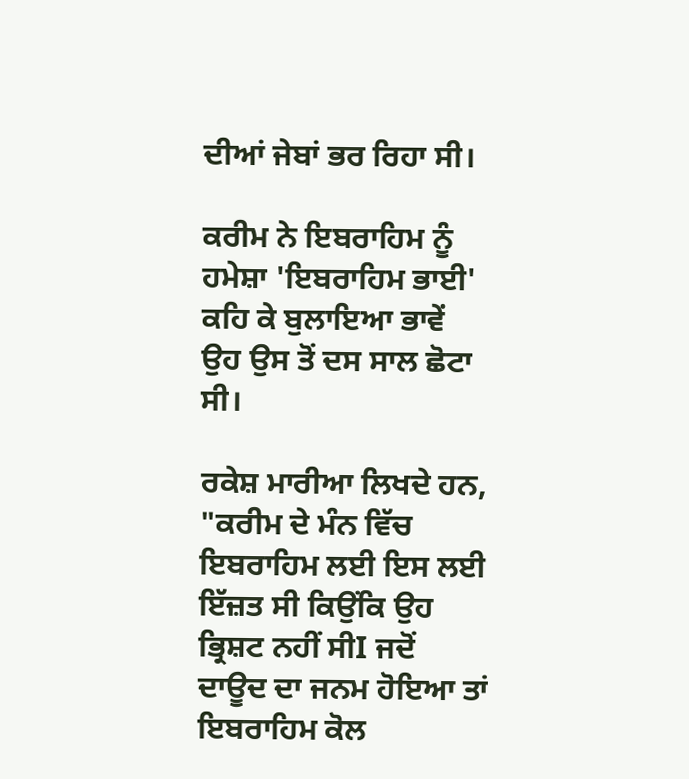ਦੀਆਂ ਜੇਬਾਂ ਭਰ ਰਿਹਾ ਸੀ।

ਕਰੀਮ ਨੇ ਇਬਰਾਹਿਮ ਨੂੰ ਹਮੇਸ਼ਾ 'ਇਬਰਾਹਿਮ ਭਾਈ' ਕਹਿ ਕੇ ਬੁਲਾਇਆ ਭਾਵੇਂ ਉਹ ਉਸ ਤੋਂ ਦਸ ਸਾਲ ਛੋਟਾ ਸੀ।

ਰਕੇਸ਼ ਮਾਰੀਆ ਲਿਖਦੇ ਹਨ, "ਕਰੀਮ ਦੇ ਮੰਨ ਵਿੱਚ ਇਬਰਾਹਿਮ ਲਈ ਇਸ ਲਈ ਇੱਜ਼ਤ ਸੀ ਕਿਉਂਕਿ ਉਹ ਭ੍ਰਿਸ਼ਟ ਨਹੀਂ ਸੀI ਜਦੋਂ ਦਾਊਦ ਦਾ ਜਨਮ ਹੋਇਆ ਤਾਂ ਇਬਰਾਹਿਮ ਕੋਲ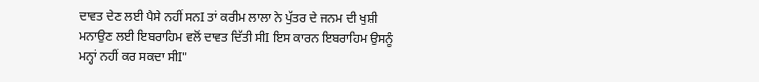ਦਾਵਤ ਦੇਣ ਲਈ ਪੈਸੇ ਨਹੀਂ ਸਨI ਤਾਂ ਕਰੀਮ ਲਾਲਾ ਨੇ ਪੁੱਤਰ ਦੇ ਜਨਮ ਦੀ ਖੁਸ਼ੀ ਮਨਾਉਣ ਲਈ ਇਬਰਾਹਿਮ ਵਲੋਂ ਦਾਵਤ ਦਿੱਤੀ ਸੀI ਇਸ ਕਾਰਨ ਇਬਰਾਹਿਮ ਉਸਨੂੰ ਮਨ੍ਹਾਂ ਨਹੀਂ ਕਰ ਸਕਦਾ ਸੀI"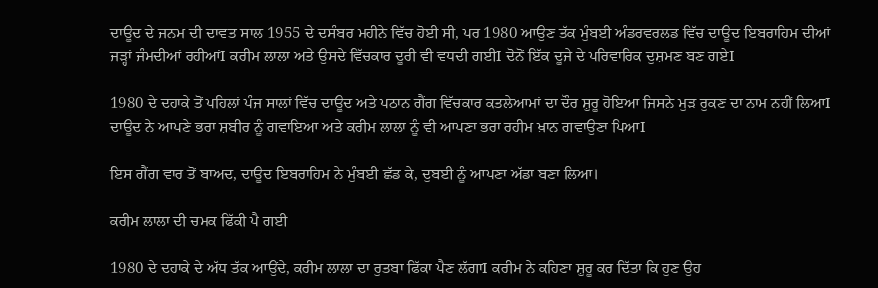ਦਾਊਦ ਦੇ ਜਨਮ ਦੀ ਦਾਵਤ ਸਾਲ 1955 ਦੇ ਦਸੰਬਰ ਮਹੀਨੇ ਵਿੱਚ ਹੋਈ ਸੀ, ਪਰ 1980 ਆਉਣ ਤੱਕ ਮੁੰਬਈ ਅੰਡਰਵਰਲਡ ਵਿੱਚ ਦਾਊਦ ਇਬਰਾਹਿਮ ਦੀਆਂ ਜੜ੍ਹਾਂ ਜੰਮਦੀਆਂ ਰਹੀਆਂI ਕਰੀਮ ਲਾਲਾ ਅਤੇ ਉਸਦੇ ਵਿੱਚਕਾਰ ਦੂਰੀ ਵੀ ਵਧਦੀ ਗਈI ਦੋਨੋਂ ਇੱਕ ਦੂਜੇ ਦੇ ਪਰਿਵਾਰਿਕ ਦੁਸ਼ਮਣ ਬਣ ਗਏI

1980 ਦੇ ਦਹਾਕੇ ਤੋਂ ਪਹਿਲਾਂ ਪੰਜ ਸਾਲਾਂ ਵਿੱਚ ਦਾਊਦ ਅਤੇ ਪਠਾਨ ਗੈਂਗ ਵਿੱਚਕਾਰ ਕਤਲੇਆਮਾਂ ਦਾ ਦੌਰ ਸ਼ੁਰੂ ਹੋਇਆ ਜਿਸਨੇ ਮੁੜ ਰੁਕਣ ਦਾ ਨਾਮ ਨਹੀਂ ਲਿਆI ਦਾਊਦ ਨੇ ਆਪਣੇ ਭਰਾ ਸ਼ਬੀਰ ਨੂੰ ਗਵਾਇਆ ਅਤੇ ਕਰੀਮ ਲਾਲਾ ਨੂੰ ਵੀ ਆਪਣਾ ਭਰਾ ਰਹੀਮ ਖ਼ਾਨ ਗਵਾਉਣਾ ਪਿਆI

ਇਸ ਗੈਂਗ ਵਾਰ ਤੋਂ ਬਾਅਦ, ਦਾਊਦ ਇਬਰਾਹਿਮ ਨੇ ਮੁੰਬਈ ਛੱਡ ਕੇ, ਦੁਬਈ ਨੂੰ ਆਪਣਾ ਅੱਡਾ ਬਣਾ ਲਿਆ।

ਕਰੀਮ ਲਾਲਾ ਦੀ ਚਮਕ ਫਿੱਕੀ ਪੈ ਗਈ

1980 ਦੇ ਦਹਾਕੇ ਦੇ ਅੱਧ ਤੱਕ ਆਉਂਦੇ, ਕਰੀਮ ਲਾਲਾ ਦਾ ਰੁਤਬਾ ਫਿੱਕਾ ਪੈਣ ਲੱਗਾI ਕਰੀਮ ਨੇ ਕਹਿਣਾ ਸ਼ੁਰੂ ਕਰ ਦਿੱਤਾ ਕਿ ਹੁਣ ਉਹ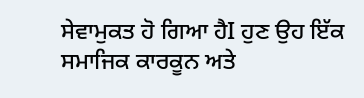ਸੇਵਾਮੁਕਤ ਹੋ ਗਿਆ ਹੈI ਹੁਣ ਉਹ ਇੱਕ ਸਮਾਜਿਕ ਕਾਰਕੂਨ ਅਤੇ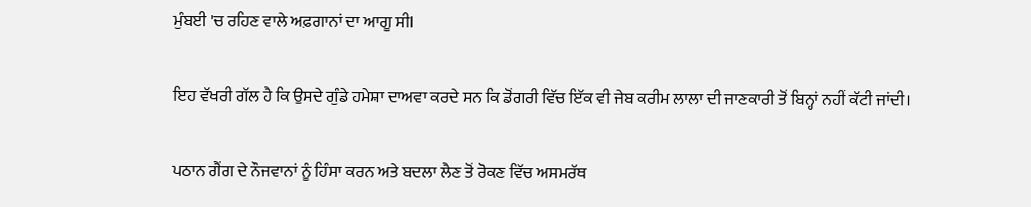ਮੁੰਬਈ 'ਚ ਰਹਿਣ ਵਾਲੇ ਅਫ਼ਗਾਨਾਂ ਦਾ ਆਗੂ ਸੀI

ਇਹ ਵੱਖਰੀ ਗੱਲ ਹੈ ਕਿ ਉਸਦੇ ਗੁੰਡੇ ਹਮੇਸ਼ਾ ਦਾਅਵਾ ਕਰਦੇ ਸਨ ਕਿ ਡੋਂਗਰੀ ਵਿੱਚ ਇੱਕ ਵੀ ਜੇਬ ਕਰੀਮ ਲਾਲਾ ਦੀ ਜਾਣਕਾਰੀ ਤੋਂ ਬਿਨ੍ਹਾਂ ਨਹੀਂ ਕੱਟੀ ਜਾਂਦੀ।

ਪਠਾਨ ਗੈਂਗ ਦੇ ਨੌਜਵਾਨਾਂ ਨੂੰ ਹਿੰਸਾ ਕਰਨ ਅਤੇ ਬਦਲਾ ਲੈਣ ਤੋਂ ਰੋਕਣ ਵਿੱਚ ਅਸਮਰੱਥ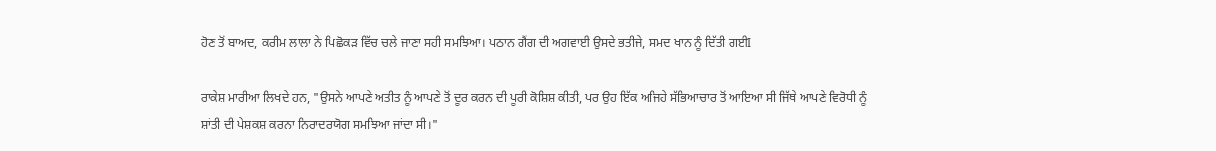ਹੋਣ ਤੋਂ ਬਾਅਦ, ਕਰੀਮ ਲਾਲਾ ਨੇ ਪਿਛੋਕੜ ਵਿੱਚ ਚਲੇ ਜਾਣਾ ਸਹੀ ਸਮਝਿਆ। ਪਠਾਨ ਗੈਂਗ ਦੀ ਅਗਵਾਈ ਉਸਦੇ ਭਤੀਜੇ, ਸਮਦ ਖਾਨ ਨੂੰ ਦਿੱਤੀ ਗਈI

ਰਾਕੇਸ਼ ਮਾਰੀਆ ਲਿਖਦੇ ਹਨ, "ਉਸਨੇ ਆਪਣੇ ਅਤੀਤ ਨੂੰ ਆਪਣੇ ਤੋਂ ਦੂਰ ਕਰਨ ਦੀ ਪੂਰੀ ਕੋਸ਼ਿਸ਼ ਕੀਤੀ, ਪਰ ਉਹ ਇੱਕ ਅਜਿਹੇ ਸੱਭਿਆਚਾਰ ਤੋਂ ਆਇਆ ਸੀ ਜਿੱਥੇ ਆਪਣੇ ਵਿਰੋਧੀ ਨੂੰ ਸ਼ਾਂਤੀ ਦੀ ਪੇਸ਼ਕਸ਼ ਕਰਨਾ ਨਿਰਾਦਰਯੋਗ ਸਮਝਿਆ ਜਾਂਦਾ ਸੀ।"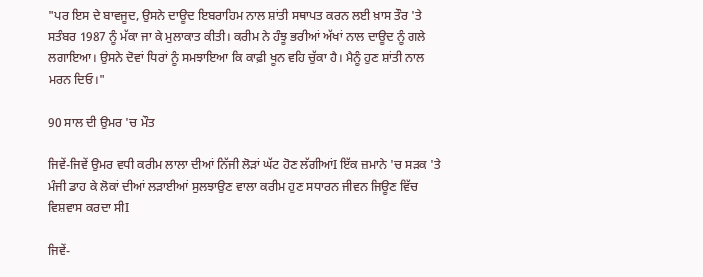"ਪਰ ਇਸ ਦੇ ਬਾਵਜੂਦ, ਉਸਨੇ ਦਾਊਦ ਇਬਰਾਹਿਮ ਨਾਲ ਸ਼ਾਂਤੀ ਸਥਾਪਤ ਕਰਨ ਲਈ ਖ਼ਾਸ ਤੌਰ 'ਤੇ ਸਤੰਬਰ 1987 ਨੂੰ ਮੱਕਾ ਜਾ ਕੇ ਮੁਲਾਕਾਤ ਕੀਤੀ। ਕਰੀਮ ਨੇ ਹੰਝੂ ਭਰੀਆਂ ਅੱਖਾਂ ਨਾਲ ਦਾਊਦ ਨੂੰ ਗਲੇ ਲਗਾਇਆ। ਉਸਨੇ ਦੋਵਾਂ ਧਿਰਾਂ ਨੂੰ ਸਮਝਾਇਆ ਕਿ ਕਾਫ਼ੀ ਖੂਨ ਵਹਿ ਚੁੱਕਾ ਹੈ। ਮੈਨੂੰ ਹੁਣ ਸ਼ਾਂਤੀ ਨਾਲ ਮਰਨ ਦਿਓ।"

90 ਸਾਲ ਦੀ ਉਮਰ 'ਚ ਮੌਤ

ਜਿਵੇਂ-ਜਿਵੇਂ ਉਮਰ ਵਧੀ ਕਰੀਮ ਲਾਲਾ ਦੀਆਂ ਨਿੱਜੀ ਲੋੜਾਂ ਘੱਟ ਹੋਣ ਲੱਗੀਆਂI ਇੱਕ ਜ਼ਮਾਨੇ 'ਚ ਸੜਕ 'ਤੇ ਮੰਜੀ ਡਾਹ ਕੇ ਲੋਕਾਂ ਦੀਆਂ ਲੜਾਈਆਂ ਸੁਲਝਾਉਣ ਵਾਲਾ ਕਰੀਮ ਹੁਣ ਸਧਾਰਨ ਜੀਵਨ ਜਿਊਣ ਵਿੱਚ ਵਿਸ਼ਵਾਸ ਕਰਦਾ ਸੀI

ਜਿਵੇਂ-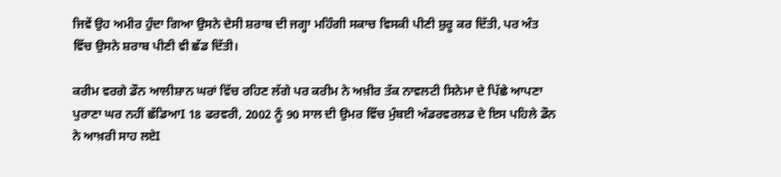ਜਿਵੇਂ ਉਹ ਅਮੀਰ ਹੁੰਦਾ ਗਿਆ ਉਸਨੇ ਦੇਸੀ ਸ਼ਰਾਬ ਦੀ ਜਗ੍ਹਾ ਮਹਿੰਗੀ ਸਕਾਚ ਵਿਸਕੀ ਪੀਣੀ ਸ਼ੁਰੂ ਕਰ ਦਿੱਤੀ, ਪਰ ਅੰਤ ਵਿੱਚ ਉਸਨੇ ਸ਼ਰਾਬ ਪੀਣੀ ਵੀ ਛੱਡ ਦਿੱਤੀ।

ਕਰੀਮ ਵਰਗੇ ਡੌਨ ਆਲੀਸ਼ਾਨ ਘਰਾਂ ਵਿੱਚ ਰਹਿਣ ਲੱਗੇ ਪਰ ਕਰੀਮ ਨੇ ਅਖ਼ੀਰ ਤੱਕ ਨਾਵਲਟੀ ਸਿਨੇਮਾ ਦੇ ਪਿੱਛੇ ਆਪਣਾ ਪੁਰਾਣਾ ਘਰ ਨਹੀਂ ਛੱਡਿਆI 18 ਫਰਵਰੀ, 2002 ਨੂੰ 90 ਸਾਲ ਦੀ ਉਮਰ ਵਿੱਚ ਮੁੰਬਈ ਅੰਡਰਵਰਲਡ ਦੇ ਇਸ ਪਹਿਲੇ ਡੌਨ ਨੇ ਆਖ਼ਰੀ ਸਾਹ ਲਏI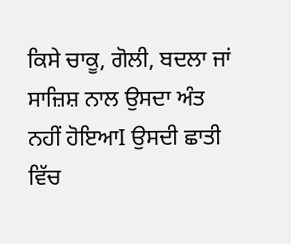ਕਿਸੇ ਚਾਕੂ, ਗੋਲੀ, ਬਦਲਾ ਜਾਂ ਸਾਜ਼ਿਸ਼ ਨਾਲ ਉਸਦਾ ਅੰਤ ਨਹੀਂ ਹੋਇਆI ਉਸਦੀ ਛਾਤੀ ਵਿੱਚ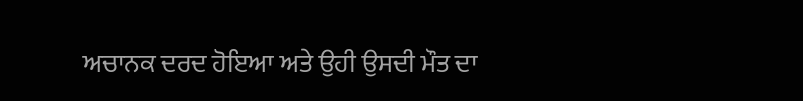ਅਚਾਨਕ ਦਰਦ ਹੋਇਆ ਅਤੇ ਉਹੀ ਉਸਦੀ ਮੌਤ ਦਾ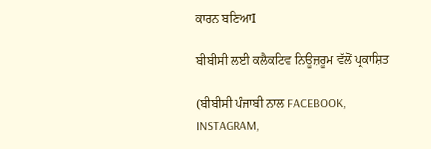ਕਾਰਨ ਬਣਿਆI

ਬੀਬੀਸੀ ਲਈ ਕਲੈਕਟਿਵ ਨਿਊਜ਼ਰੂਮ ਵੱਲੋਂ ਪ੍ਰਕਾਸ਼ਿਤ

(ਬੀਬੀਸੀ ਪੰਜਾਬੀ ਨਾਲ FACEBOOK, INSTAGRAM,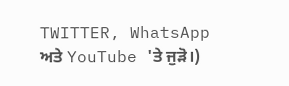TWITTER, WhatsApp ਅਤੇ YouTube 'ਤੇ ਜੁੜੋ।)